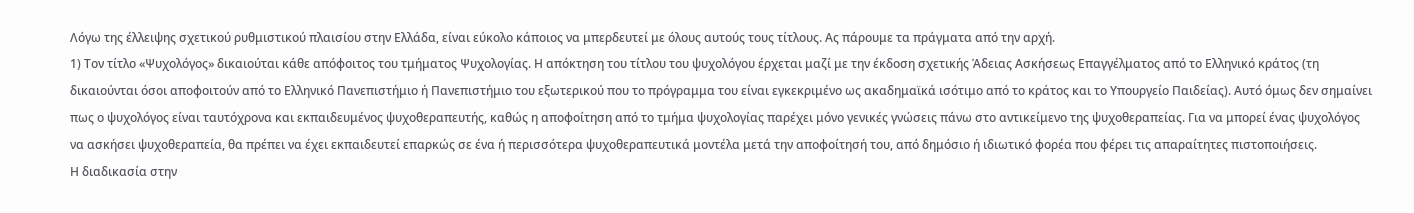Λόγω της έλλειψης σχετικού ρυθμιστικού πλαισίου στην Ελλάδα, είναι εύκολο κάποιος να μπερδευτεί με όλους αυτούς τους τίτλους. Ας πάρουμε τα πράγματα από την αρχή.
1) Τον τίτλο «Ψυχολόγος» δικαιούται κάθε απόφοιτος του τμήματος Ψυχολογίας. Η απόκτηση του τίτλου του ψυχολόγου έρχεται μαζί με την έκδοση σχετικής Άδειας Ασκήσεως Επαγγέλματος από το Ελληνικό κράτος (τη δικαιούνται όσοι αποφοιτούν από το Ελληνικό Πανεπιστήμιο ή Πανεπιστήμιο του εξωτερικού που το πρόγραμμα του είναι εγκεκριμένο ως ακαδημαϊκά ισότιμο από το κράτος και το Υπουργείο Παιδείας). Αυτό όμως δεν σημαίνει πως ο ψυχολόγος είναι ταυτόχρονα και εκπαιδευμένος ψυχοθεραπευτής, καθώς η αποφοίτηση από το τμήμα ψυχολογίας παρέχει μόνο γενικές γνώσεις πάνω στο αντικείμενο της ψυχοθεραπείας. Για να μπορεί ένας ψυχολόγος να ασκήσει ψυχοθεραπεία, θα πρέπει να έχει εκπαιδευτεί επαρκώς σε ένα ή περισσότερα ψυχοθεραπευτικά μοντέλα μετά την αποφοίτησή του, από δημόσιο ή ιδιωτικό φορέα που φέρει τις απαραίτητες πιστοποιήσεις.
Η διαδικασία στην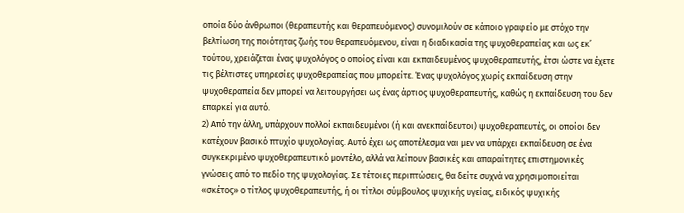οποία δύο άνθρωποι (θεραπευτής και θεραπευόμενος) συνομιλούν σε κάποιο γραφείο με στόχο την βελτίωση της ποιότητας ζωής του θεραπευόμενου, είναι η διαδικασία της ψυχοθεραπείας και ως εκ’ τούτου, χρειάζεται ένας ψυχολόγος ο οποίος είναι και εκπαιδευμένος ψυχοθεραπευτής, έτσι ώστε να έχετε τις βέλτιστες υπηρεσίες ψυχοθεραπείας που μπορείτε. Ένας ψυχολόγος χωρίς εκπαίδευση στην ψυχοθεραπεία δεν μπορεί να λειτουργήσει ως ένας άρτιος ψυχοθεραπευτής, καθώς η εκπαίδευση του δεν επαρκεί για αυτό.
2) Από την άλλη, υπάρχουν πολλοί εκπαιδευμένοι (ή και ανεκπαίδευτοι) ψυχοθεραπευτές, οι οποίοι δεν κατέχουν βασικό πτυχίο ψυχολογίας. Αυτό έχει ως αποτέλεσμα ναι μεν να υπάρχει εκπαίδευση σε ένα συγκεκριμένο ψυχοθεραπευτικό μοντέλο, αλλά να λείπουν βασικές και απαραίτητες επιστημονικές γνώσεις από το πεδίο της ψυχολογίας. Σε τέτοιες περιπτώσεις, θα δείτε συχνά να χρησιμοποιείται «σκέτος» ο τίτλος ψυχοθεραπευτής, ή οι τίτλοι σύμβουλος ψυχικής υγείας, ειδικός ψυχικής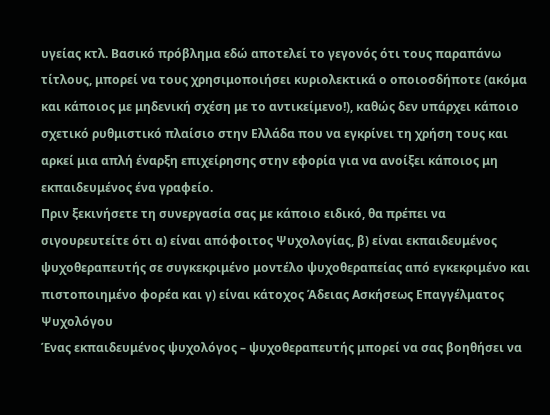υγείας κτλ. Βασικό πρόβλημα εδώ αποτελεί το γεγονός ότι τους παραπάνω τίτλους, μπορεί να τους χρησιμοποιήσει κυριολεκτικά ο οποιοσδήποτε (ακόμα και κάποιος με μηδενική σχέση με το αντικείμενο!), καθώς δεν υπάρχει κάποιο σχετικό ρυθμιστικό πλαίσιο στην Ελλάδα που να εγκρίνει τη χρήση τους και αρκεί μια απλή έναρξη επιχείρησης στην εφορία για να ανοίξει κάποιος μη εκπαιδευμένος ένα γραφείο.
Πριν ξεκινήσετε τη συνεργασία σας με κάποιο ειδικό, θα πρέπει να σιγουρευτείτε ότι α) είναι απόφοιτος Ψυχολογίας, β) είναι εκπαιδευμένος ψυχοθεραπευτής σε συγκεκριμένο μοντέλο ψυχοθεραπείας από εγκεκριμένο και πιστοποιημένο φορέα και γ) είναι κάτοχος Άδειας Ασκήσεως Επαγγέλματος Ψυχολόγου
Ένας εκπαιδευμένος ψυχολόγος – ψυχοθεραπευτής μπορεί να σας βοηθήσει να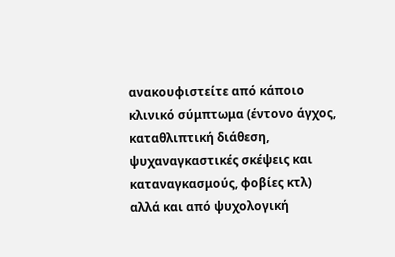ανακουφιστείτε από κάποιο κλινικό σύμπτωμα (έντονο άγχος, καταθλιπτική διάθεση, ψυχαναγκαστικές σκέψεις και καταναγκασμούς, φοβίες κτλ) αλλά και από ψυχολογική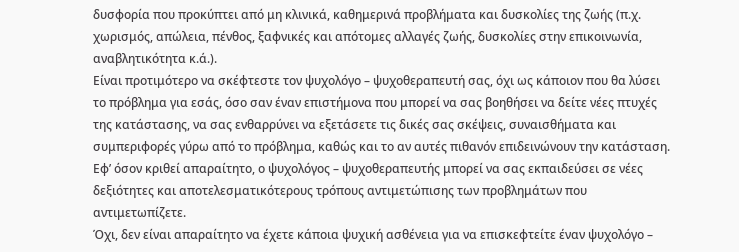δυσφορία που προκύπτει από μη κλινικά, καθημερινά προβλήματα και δυσκολίες της ζωής (π.χ. χωρισμός, απώλεια, πένθος, ξαφνικές και απότομες αλλαγές ζωής, δυσκολίες στην επικοινωνία, αναβλητικότητα κ.ά.).
Είναι προτιμότερο να σκέφτεστε τον ψυχολόγο – ψυχοθεραπευτή σας, όχι ως κάποιον που θα λύσει το πρόβλημα για εσάς, όσο σαν έναν επιστήμονα που μπορεί να σας βοηθήσει να δείτε νέες πτυχές της κατάστασης, να σας ενθαρρύνει να εξετάσετε τις δικές σας σκέψεις, συναισθήματα και συμπεριφορές γύρω από το πρόβλημα, καθώς και το αν αυτές πιθανόν επιδεινώνουν την κατάσταση. Εφ’ όσον κριθεί απαραίτητο, ο ψυχολόγος – ψυχοθεραπευτής μπορεί να σας εκπαιδεύσει σε νέες δεξιότητες και αποτελεσματικότερους τρόπους αντιμετώπισης των προβλημάτων που αντιμετωπίζετε.
Όχι, δεν είναι απαραίτητο να έχετε κάποια ψυχική ασθένεια για να επισκεφτείτε έναν ψυχολόγο –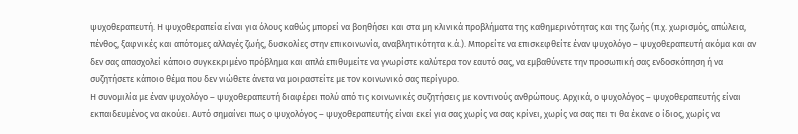ψυχοθεραπευτή. Η ψυχοθεραπεία είναι για όλους καθώς μπορεί να βοηθήσει και στα μη κλινικά προβλήματα της καθημερινότητας και της ζωής (π.χ. χωρισμός, απώλεια, πένθος, ξαφνικές και απότομες αλλαγές ζωής, δυσκολίες στην επικοινωνία, αναβλητικότητα κ.ά.). Μπορείτε να επισκεφθείτε έναν ψυχολόγο – ψυχοθεραπευτή ακόμα και αν δεν σας απασχολεί κάποιο συγκεκριμένο πρόβλημα και απλά επιθυμείτε να γνωρίστε καλύτερα τον εαυτό σας, να εμβαθύνετε την προσωπική σας ενδοσκόπηση ή να συζητήσετε κάποιο θέμα που δεν νιώθετε άνετα να μοιραστείτε με τον κοινωνικό σας περίγυρο.
Η συνομιλία με έναν ψυχολόγο – ψυχοθεραπευτή διαφέρει πολύ από τις κοινωνικές συζητήσεις με κοντινούς ανθρώπους. Αρχικά, ο ψυχολόγος – ψυχοθεραπευτής είναι εκπαιδευμένος να ακούει. Αυτό σημαίνει πως ο ψυχολόγος – ψυχοθεραπευτής είναι εκεί για σας χωρίς να σας κρίνει, χωρίς να σας πει τι θα έκανε ο ίδιος, χωρίς να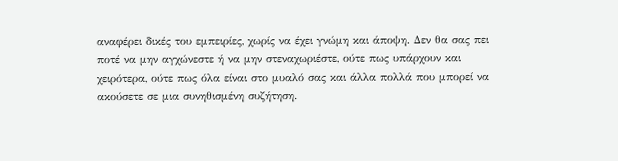αναφέρει δικές του εμπειρίες, χωρίς να έχει γνώμη και άποψη. Δεν θα σας πει ποτέ να μην αγχώνεστε ή να μην στεναχωριέστε, ούτε πως υπάρχουν και χειρότερα, ούτε πως όλα είναι στο μυαλό σας και άλλα πολλά που μπορεί να ακούσετε σε μια συνηθισμένη συζήτηση.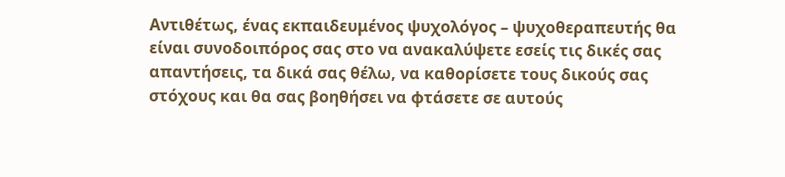Αντιθέτως, ένας εκπαιδευμένος ψυχολόγος – ψυχοθεραπευτής θα είναι συνοδοιπόρος σας στο να ανακαλύψετε εσείς τις δικές σας απαντήσεις, τα δικά σας θέλω, να καθορίσετε τους δικούς σας στόχους και θα σας βοηθήσει να φτάσετε σε αυτούς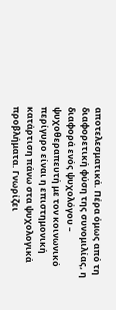αποτελεσματικά. Πέρα όμως από τη διαφορετική φύση της συνομιλίας, η διαφορά ενός ψυχολόγου – ψυχοθεραπευτή με τον κοινωνικό περίγυρο είναι η επιστημονική κατάρτιση πάνω στα ψυχολογικά προβλήματα. Γνωρίζει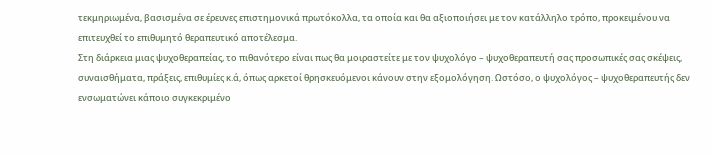τεκμηριωμένα, βασισμένα σε έρευνες επιστημονικά πρωτόκολλα, τα οποία και θα αξιοποιήσει με τον κατάλληλο τρόπο, προκειμένου να επιτευχθεί το επιθυμητό θεραπευτικό αποτέλεσμα.
Στη διάρκεια μιας ψυχοθεραπείας, το πιθανότερο είναι πως θα μοιραστείτε με τον ψυχολόγο – ψυχοθεραπευτή σας προσωπικές σας σκέψεις, συναισθήματα, πράξεις, επιθυμίες κ.ά, όπως αρκετοί θρησκευόμενοι κάνουν στην εξομολόγηση. Ωστόσο, ο ψυχολόγος – ψυχοθεραπευτής δεν ενσωματώνει κάποιο συγκεκριμένο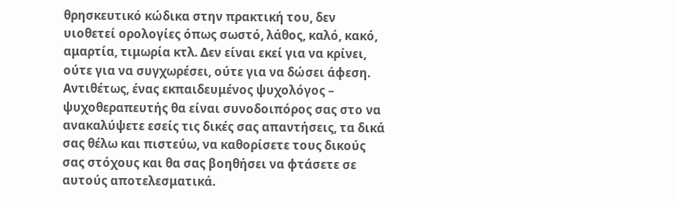θρησκευτικό κώδικα στην πρακτική του, δεν υιοθετεί ορολογίες όπως σωστό, λάθος, καλό, κακό, αμαρτία, τιμωρία κτλ. Δεν είναι εκεί για να κρίνει, ούτε για να συγχωρέσει, ούτε για να δώσει άφεση. Αντιθέτως, ένας εκπαιδευμένος ψυχολόγος – ψυχοθεραπευτής θα είναι συνοδοιπόρος σας στο να ανακαλύψετε εσείς τις δικές σας απαντήσεις, τα δικά σας θέλω και πιστεύω, να καθορίσετε τους δικούς σας στόχους και θα σας βοηθήσει να φτάσετε σε αυτούς αποτελεσματικά.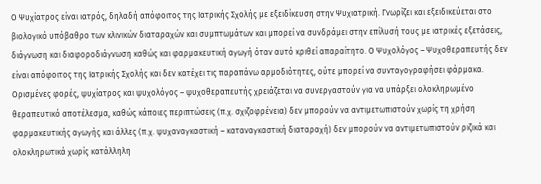Ο Ψυχίατρος είναι ιατρός, δηλαδή απόφοιτος της Ιατρικής Σχολής με εξειδίκευση στην Ψυχιατρική. Γνωρίζει και εξειδικεύεται στο βιολογικό υπόβαθρο των κλινικών διαταραχών και συμπτωμάτων και μπορεί να συνδράμει στην επίλυσή τους με ιατρικές εξετάσεις, διάγνωση και διαφοροδιάγνωση καθώς και φαρμακευτική αγωγή όταν αυτό κριθεί απαραίτητο. Ο Ψυχολόγος – Ψυχοθεραπευτής δεν είναι απόφοιτος της Ιατρικής Σχολής και δεν κατέχει τις παραπάνω αρμοδιότητες, ούτε μπορεί να συνταγογραφήσει φάρμακα.
Ορισμένες φορές, ψυχίατρος και ψυχολόγος – ψυχοθεραπευτής χρειάζεται να συνεργαστούν για να υπάρξει ολοκληρωμένο θεραπευτικό αποτέλεσμα, καθώς κάποιες περιπτώσεις (π.χ. σχιζοφρένεια) δεν μπορούν να αντιμετωπιστούν χωρίς τη χρήση φαρμακευτικής αγωγής και άλλες (π.χ. ψυχαναγκαστική – καταναγκαστική διαταραχή) δεν μπορούν να αντιμετωπιστούν ριζικά και ολοκληρωτικά χωρίς κατάλληλη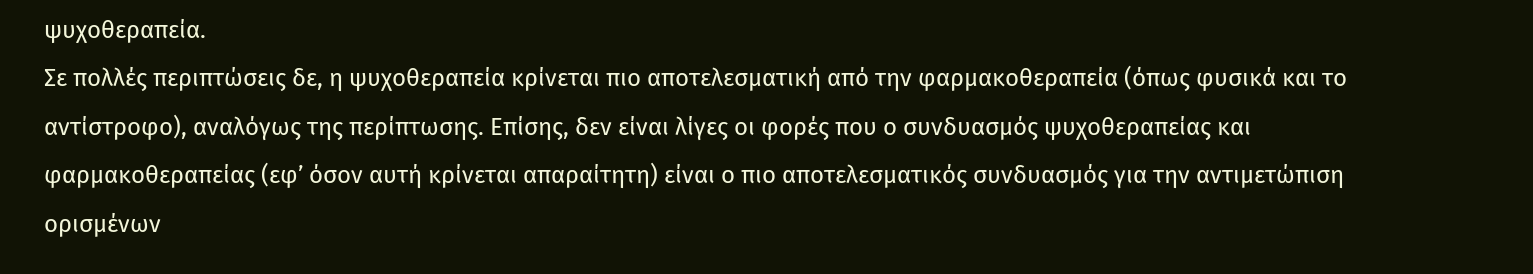ψυχοθεραπεία.
Σε πολλές περιπτώσεις δε, η ψυχοθεραπεία κρίνεται πιο αποτελεσματική από την φαρμακοθεραπεία (όπως φυσικά και το αντίστροφο), αναλόγως της περίπτωσης. Επίσης, δεν είναι λίγες οι φορές που ο συνδυασμός ψυχοθεραπείας και φαρμακοθεραπείας (εφ’ όσον αυτή κρίνεται απαραίτητη) είναι ο πιο αποτελεσματικός συνδυασμός για την αντιμετώπιση ορισμένων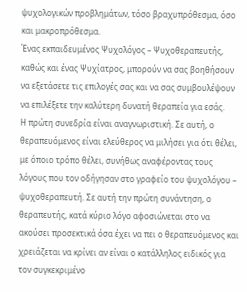ψυχολογικών προβλημάτων, τόσο βραχυπρόθεσμα, όσο και μακροπρόθεσμα.
Ένας εκπαιδευμένος Ψυχολόγος – Ψυχοθεραπευτής, καθώς και ένας Ψυχίατρος, μπορούν να σας βοηθήσουν να εξετάσετε τις επιλογές σας και να σας συμβουλέψουν να επιλέξετε την καλύτερη δυνατή θεραπεία για εσάς.
Η πρώτη συνεδρία είναι αναγνωριστική. Σε αυτή, ο θεραπευόμενος είναι ελεύθερος να μιλήσει για ότι θέλει, με όποιο τρόπο θέλει, συνήθως αναφέροντας τους λόγους που τον οδήγησαν στο γραφείο του ψυχολόγου – ψυχοθεραπευτή. Σε αυτή την πρώτη συνάντηση, ο θεραπευτής, κατά κύριο λόγο αφοσιώνεται στο να ακούσει προσεκτικά όσα έχει να πει ο θεραπευόμενος και χρειάζεται να κρίνει αν είναι ο κατάλληλος ειδικός για τον συγκεκριμένο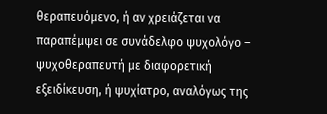θεραπευόμενο, ή αν χρειάζεται να παραπέμψει σε συνάδελφο ψυχολόγο – ψυχοθεραπευτή με διαφορετική εξειδίκευση, ή ψυχίατρο, αναλόγως της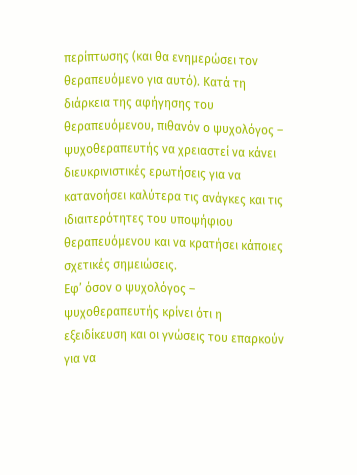περίπτωσης (και θα ενημερώσει τον θεραπευόμενο για αυτό). Κατά τη διάρκεια της αφήγησης του θεραπευόμενου, πιθανόν ο ψυχολόγος – ψυχοθεραπευτής να χρειαστεί να κάνει διευκρινιστικές ερωτήσεις για να κατανοήσει καλύτερα τις ανάγκες και τις ιδιαιτερότητες του υποψήφιου θεραπευόμενου και να κρατήσει κάποιες σχετικές σημειώσεις.
Εφ’ όσον ο ψυχολόγος – ψυχοθεραπευτής κρίνει ότι η εξειδίκευση και οι γνώσεις του επαρκούν για να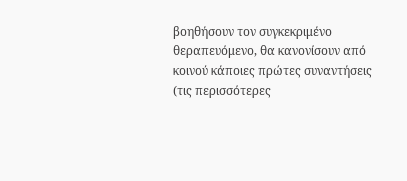βοηθήσουν τον συγκεκριμένο θεραπευόμενο, θα κανονίσουν από κοινού κάποιες πρώτες συναντήσεις (τις περισσότερες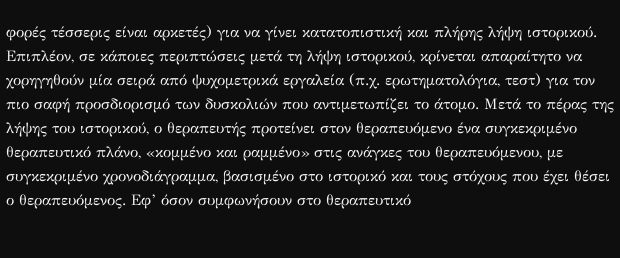φορές τέσσερις είναι αρκετές) για να γίνει κατατοπιστική και πλήρης λήψη ιστορικού. Επιπλέον, σε κάποιες περιπτώσεις μετά τη λήψη ιστορικού, κρίνεται απαραίτητο να χορηγηθούν μία σειρά από ψυχομετρικά εργαλεία (π.χ. ερωτηματολόγια, τεστ) για τον πιο σαφή προσδιορισμό των δυσκολιών που αντιμετωπίζει το άτομο. Μετά το πέρας της λήψης του ιστορικού, ο θεραπευτής προτείνει στον θεραπευόμενο ένα συγκεκριμένο θεραπευτικό πλάνο, «κομμένο και ραμμένο» στις ανάγκες του θεραπευόμενου, με συγκεκριμένο χρονοδιάγραμμα, βασισμένο στο ιστορικό και τους στόχους που έχει θέσει ο θεραπευόμενος. Εφ’ όσον συμφωνήσουν στο θεραπευτικό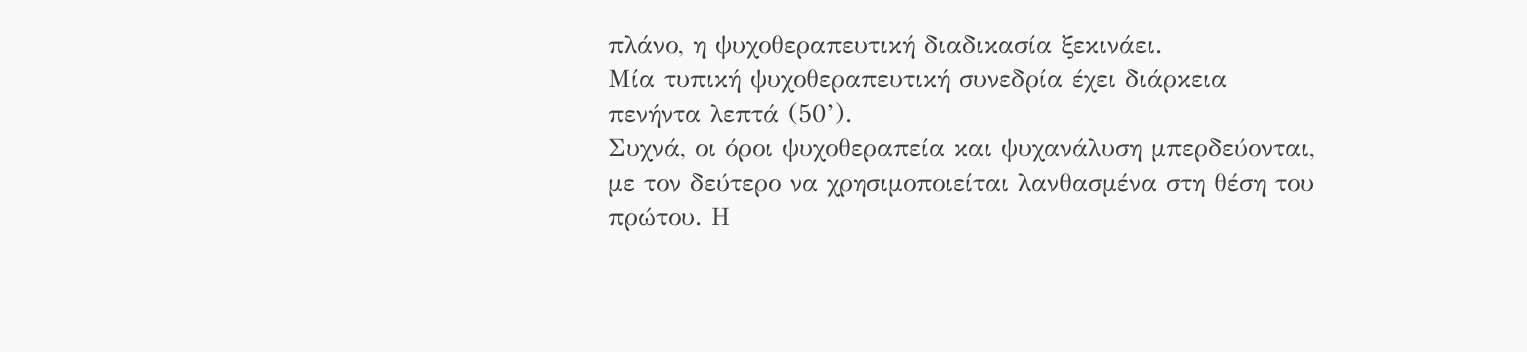πλάνο, η ψυχοθεραπευτική διαδικασία ξεκινάει.
Μία τυπική ψυχοθεραπευτική συνεδρία έχει διάρκεια πενήντα λεπτά (50’).
Συχνά, οι όροι ψυχοθεραπεία και ψυχανάλυση μπερδεύονται, με τον δεύτερο να χρησιμοποιείται λανθασμένα στη θέση του πρώτου. Η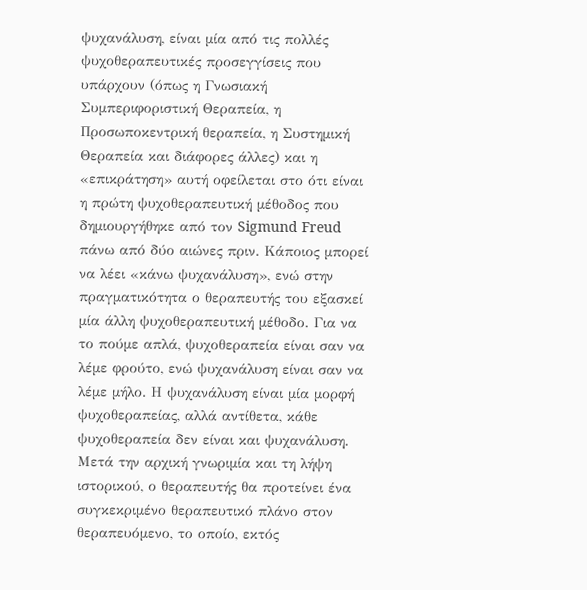ψυχανάλυση, είναι μία από τις πολλές ψυχοθεραπευτικές προσεγγίσεις που υπάρχουν (όπως η Γνωσιακή Συμπεριφοριστική Θεραπεία, η Προσωποκεντρική θεραπεία, η Συστημική Θεραπεία και διάφορες άλλες) και η «επικράτηση» αυτή οφείλεται στο ότι είναι η πρώτη ψυχοθεραπευτική μέθοδος που δημιουργήθηκε από τον Sigmund Freud πάνω από δύο αιώνες πριν. Κάποιος μπορεί να λέει «κάνω ψυχανάλυση», ενώ στην πραγματικότητα ο θεραπευτής του εξασκεί μία άλλη ψυχοθεραπευτική μέθοδο. Για να το πούμε απλά, ψυχοθεραπεία είναι σαν να λέμε φρούτο, ενώ ψυχανάλυση είναι σαν να λέμε μήλο. Η ψυχανάλυση είναι μία μορφή ψυχοθεραπείας, αλλά αντίθετα, κάθε ψυχοθεραπεία δεν είναι και ψυχανάλυση.
Μετά την αρχική γνωριμία και τη λήψη ιστορικού, ο θεραπευτής θα προτείνει ένα συγκεκριμένο θεραπευτικό πλάνο στον θεραπευόμενο, το οποίο, εκτός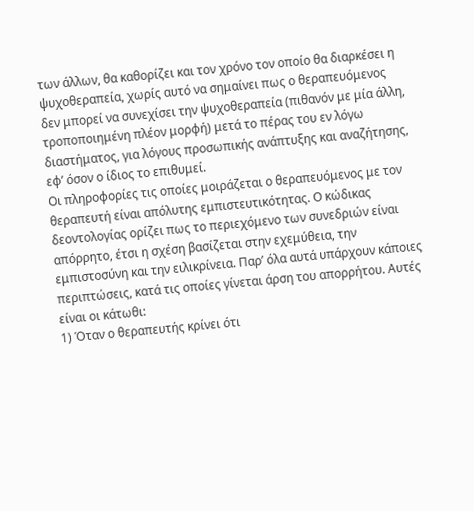των άλλων, θα καθορίζει και τον χρόνο τον οποίο θα διαρκέσει η ψυχοθεραπεία, χωρίς αυτό να σημαίνει πως ο θεραπευόμενος δεν μπορεί να συνεχίσει την ψυχοθεραπεία (πιθανόν με μία άλλη, τροποποιημένη πλέον μορφή) μετά το πέρας του εν λόγω διαστήματος, για λόγους προσωπικής ανάπτυξης και αναζήτησης, εφ’ όσον ο ίδιος το επιθυμεί.
Οι πληροφορίες τις οποίες μοιράζεται ο θεραπευόμενος με τον θεραπευτή είναι απόλυτης εμπιστευτικότητας. Ο κώδικας δεοντολογίας ορίζει πως το περιεχόμενο των συνεδριών είναι απόρρητο, έτσι η σχέση βασίζεται στην εχεμύθεια, την εμπιστοσύνη και την ειλικρίνεια. Παρ’ όλα αυτά υπάρχουν κάποιες περιπτώσεις, κατά τις οποίες γίνεται άρση του απορρήτου. Αυτές είναι οι κάτωθι:
1) Όταν ο θεραπευτής κρίνει ότι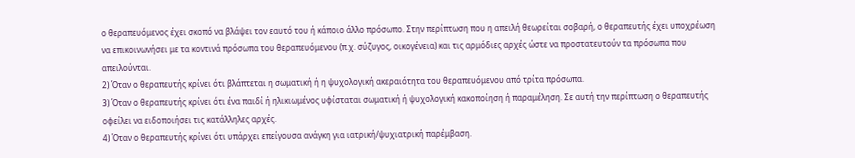ο θεραπευόμενος έχει σκοπό να βλάψει τον εαυτό του ή κάποιο άλλο πρόσωπο. Στην περίπτωση που η απειλή θεωρείται σοβαρή, ο θεραπευτής έχει υποχρέωση να επικοινωνήσει με τα κοντινά πρόσωπα του θεραπευόμενου (π.χ. σύζυγος, οικογένεια) και τις αρμόδιες αρχές ώστε να προστατευτούν τα πρόσωπα που απειλούνται.
2) Όταν ο θεραπευτής κρίνει ότι βλάπτεται η σωματική ή η ψυχολογική ακεραιότητα του θεραπευόμενου από τρίτα πρόσωπα.
3) Όταν ο θεραπευτής κρίνει ότι ένα παιδί ή ηλικιωμένος υφίσταται σωματική ή ψυχολογική κακοποίηση ή παραμέληση. Σε αυτή την περίπτωση ο θεραπευτής οφείλει να ειδοποιήσει τις κατάλληλες αρχές.
4) Όταν ο θεραπευτής κρίνει ότι υπάρχει επείγουσα ανάγκη για ιατρική/ψυχιατρική παρέμβαση.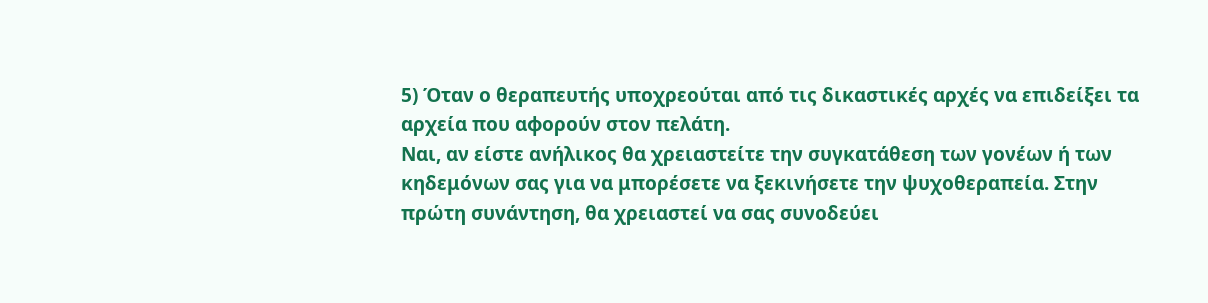5) Όταν ο θεραπευτής υποχρεούται από τις δικαστικές αρχές να επιδείξει τα αρχεία που αφορούν στον πελάτη.
Ναι, αν είστε ανήλικος θα χρειαστείτε την συγκατάθεση των γονέων ή των κηδεμόνων σας για να μπορέσετε να ξεκινήσετε την ψυχοθεραπεία. Στην πρώτη συνάντηση, θα χρειαστεί να σας συνοδεύει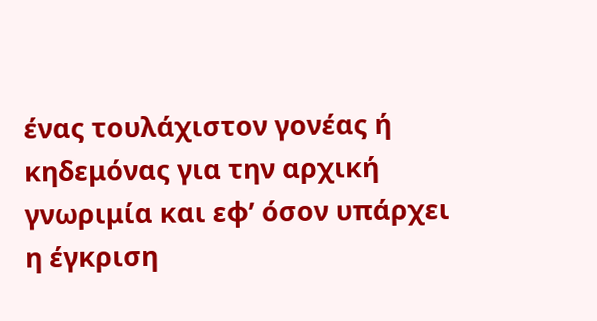ένας τουλάχιστον γονέας ή κηδεμόνας για την αρχική γνωριμία και εφ’ όσον υπάρχει η έγκριση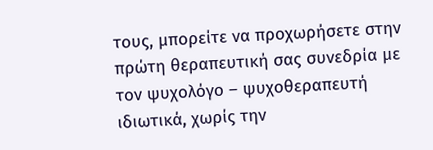τους, μπορείτε να προχωρήσετε στην πρώτη θεραπευτική σας συνεδρία με τον ψυχολόγο – ψυχοθεραπευτή ιδιωτικά, χωρίς την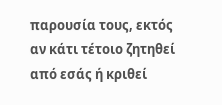παρουσία τους, εκτός αν κάτι τέτοιο ζητηθεί από εσάς ή κριθεί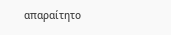απαραίτητο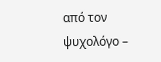από τον ψυχολόγο –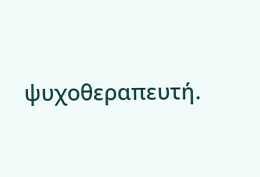ψυχοθεραπευτή.